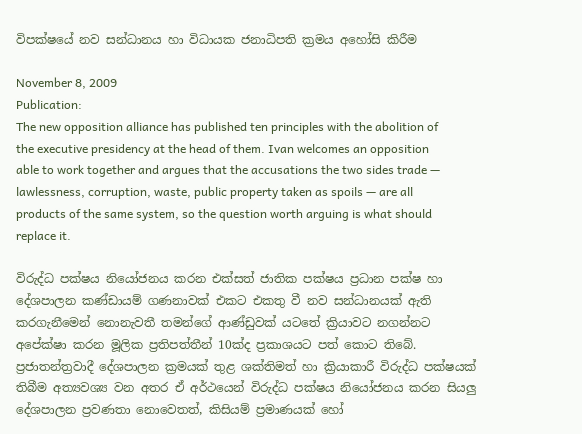විපක්ෂයේ නව සන්ධානය හා විධායක ජනාධිපති ක්‍රමය අහෝසි කිරීම

November 8, 2009
Publication:
The new opposition alliance has published ten principles with the abolition of the executive presidency at the head of them. Ivan welcomes an opposition able to work together and argues that the accusations the two sides trade — lawlessness, corruption, waste, public property taken as spoils — are all products of the same system, so the question worth arguing is what should replace it.

විරුද්ධ පක්ෂය නියෝජනය කරන එක්සත් ජාතික පක්ෂය ප්‍රධාන පක්ෂ හා දේශපාලන කණ්ඩායම් ගණනාවක් එකට එකතු වී නව සන්ධානයක් ඇති කරගැනීමෙන් නොනැවතී තමන්ගේ ආණ්ඩුවක් යටතේ ක්‍රියාවට නගන්නට අපේක්ෂා කරන මූලික ප්‍රතිපත්තීන් 10ක්ද ප්‍රකාශයට පත් කොට තිබේ. ප්‍රජාතන්ත්‍රවාදී දේශපාලන ක්‍රමයක් තුළ ශක්තිමත් හා ක්‍රියාකාරී විරුද්ධ පක්ෂයක් තිබීම අත්‍යවශ්‍ය වන අතර ඒ අර්ථයෙන් විරුද්ධ පක්ෂය නියෝජනය කරන සියලු දේශපාලන ප්‍රවණතා නොවෙතත්, කිසියම් ප්‍රමාණයක් හෝ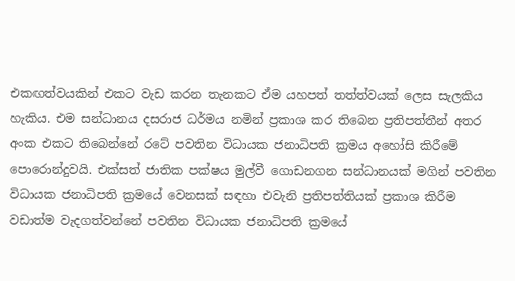එකඟත්වයකින් එකට වැඩ කරන තැනකට ඒම යහපත් තත්ත්වයක් ලෙස සැලකිය හැකිය. එම සන්ධානය දසරාජ ධර්මය නමින් ප්‍රකාශ කර තිබෙන ප්‍රතිපත්තීන් අතර අංක එකට තිබෙන්නේ රටේ පවතින විධායක ජනාධිපති ක්‍රමය අහෝසි කිරීමේ පොරොන්දුවයි. එක්සත් ජාතික පක්ෂය මුල්වී ගොඩනගන සන්ධානයක් මගින් පවතින විධායක ජනාධිපති ක්‍රමයේ වෙනසක් සඳහා එවැනි ප්‍රතිපත්තියක් ප්‍රකාශ කිරීම වඩාත්ම වැදගත්වන්නේ පවතින විධායක ජනාධිපති ක්‍රමයේ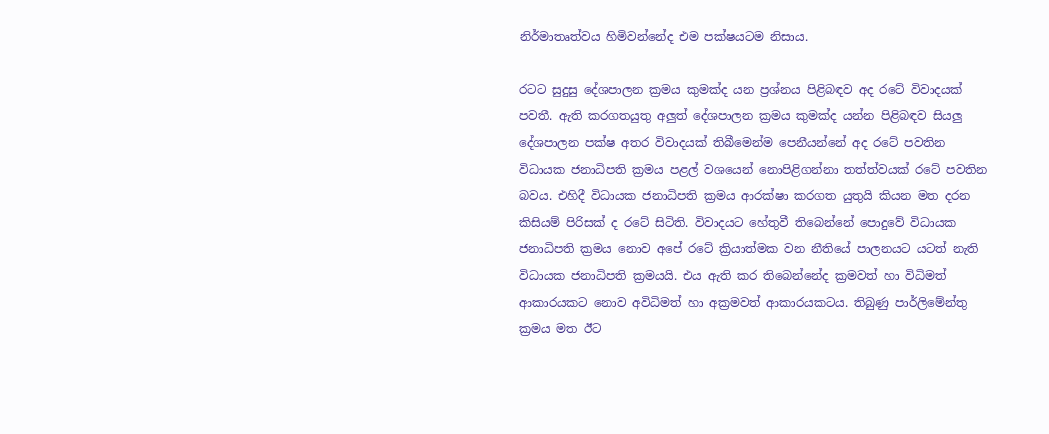නිර්මාතෘත්වය හිමිවන්නේද එම පක්ෂයටම නිසාය.

රටට සුදුසු දේශපාලන ක්‍රමය කුමක්ද යන ප්‍රශ්නය පිළිබඳව අද රටේ විවාදයක් පවතී. ඇති කරගතයුතු අලුත් දේශපාලන ක්‍රමය කුමක්ද යන්න පිළිබඳව සියලු දේශපාලන පක්ෂ අතර විවාදයක් තිබීමෙන්ම පෙනීයන්නේ අද රටේ පවතින විධායක ජනාධිපති ක්‍රමය පළල් වශයෙන් නොපිළිගන්නා තත්ත්වයක් රටේ පවතින බවය. එහිදී විධායක ජනාධිපති ක්‍රමය ආරක්ෂා කරගත යුතුයි කියන මත දරන කිසියම් පිරිසක් ද රටේ සිටිති. විවාදයට හේතුවී තිබෙන්නේ පොදුවේ විධායක ජනාධිපති ක්‍රමය නොව අපේ රටේ ක්‍රියාත්මක වන නීතියේ පාලනයට යටත් නැති විධායක ජනාධිපති ක්‍රමයයි. එය ඇති කර තිබෙන්නේද ක්‍රමවත් හා විධිමත් ආකාරයකට නොව අවිධිමත් හා අක්‍රමවත් ආකාරයකටය. තිබුණු පාර්ලිමේන්තු ක්‍රමය මත ඊට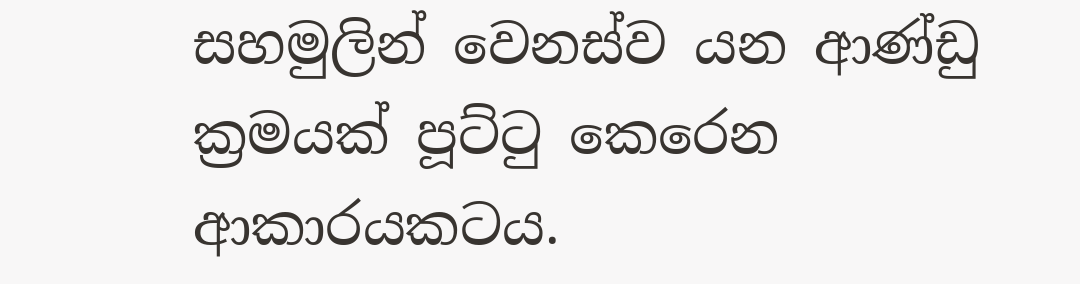සහමුලින් වෙනස්ව යන ආණ්ඩු ක්‍රමයක් පූට්ටු කෙරෙන ආකාරයකටය.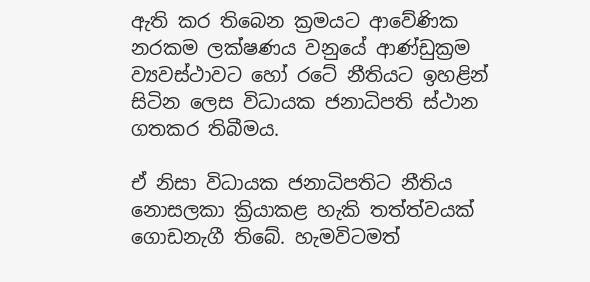ඇති කර තිබෙන ක්‍රමයට ආවේණික නරකම ලක්ෂණය වනුයේ ආණ්ඩුක්‍රම ව්‍යවස්ථාවට හෝ රටේ නීතියට ඉහළින් සිටින ලෙස විධායක ජනාධිපති ස්ථාන ගතකර තිබීමය.

ඒ නිසා විධායක ජනාධිපතිට නීතිය නොසලකා ක්‍රියාකළ හැකි තත්ත්වයක් ගොඩනැගී තිබේ. හැමවිටමත්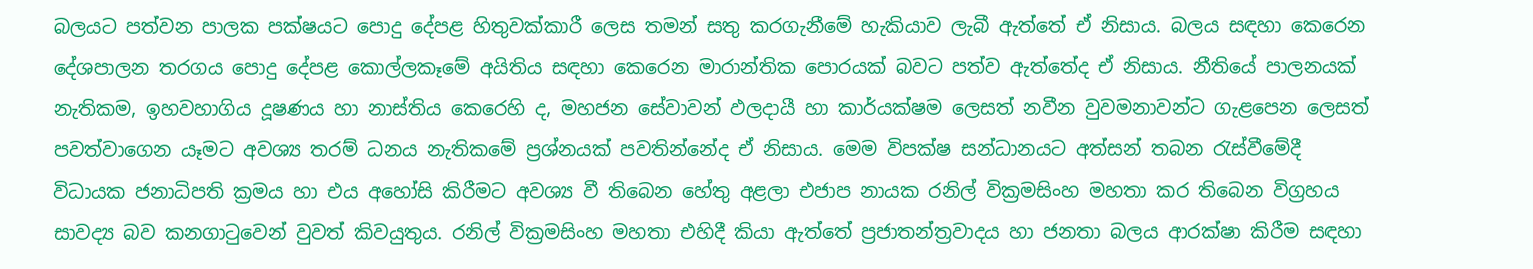බලයට පත්වන පාලක පක්ෂයට පොදු දේපළ හිතුවක්කාරී ලෙස තමන් සතු කරගැනීමේ හැකියාව ලැබී ඇත්තේ ඒ නිසාය. බලය සඳහා කෙරෙන දේශපාලන තරගය පොදු දේපළ කොල්ලකෑමේ අයිතිය සඳහා කෙරෙන මාරාන්තික පොරයක් බවට පත්ව ඇත්තේද ඒ නිසාය. නීතියේ පාලනයක් නැතිකම, ඉහවහාගිය දූෂණය හා නාස්තිය කෙරෙහි ද, මහජන සේවාවන් ඵලදායී හා කාර්යක්ෂම ලෙසත් නවීන වුවමනාවන්ට ගැළපෙන ලෙසත් පවත්වාගෙන යෑමට අවශ්‍ය තරම් ධනය නැතිකමේ ප්‍රශ්නයක් පවතින්නේද ඒ නිසාය. මෙම විපක්ෂ සන්ධානයට අත්සන් තබන රැස්වීමේදී විධායක ජනාධිපති ක්‍රමය හා එය අහෝසි කිරීමට අවශ්‍ය වී තිබෙන හේතු අළලා එජාප නායක රනිල් වික්‍රමසිංහ මහතා කර තිබෙන විග්‍රහය සාවද්‍ය බව කනගාටුවෙන් වුවත් කිවයුතුය. රනිල් වික්‍රමසිංහ මහතා එහිදී කියා ඇත්තේ ප්‍රජාතන්ත්‍රවාදය හා ජනතා බලය ආරක්ෂා කිරීම සඳහා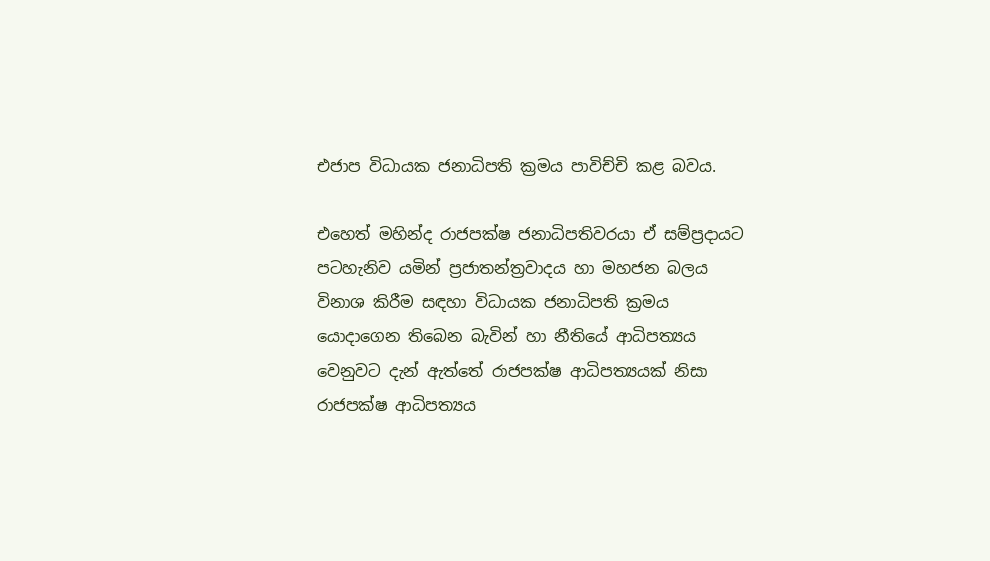එජාප විධායක ජනාධිපති ක්‍රමය පාවිච්චි කළ බවය.

එහෙත් මහින්ද රාජපක්ෂ ජනාධිපතිවරයා ඒ සම්ප්‍රදායට පටහැනිව යමින් ප්‍රජාතන්ත්‍රවාදය හා මහජන බලය විනාශ කිරීම සඳහා විධායක ජනාධිපති ක්‍රමය යොදාගෙන තිබෙන බැවින් හා නීතියේ ආධිපත්‍යය වෙනුවට දැන් ඇත්තේ රාජපක්ෂ ආධිපත්‍යයක් නිසා රාජපක්ෂ ආධිපත්‍යය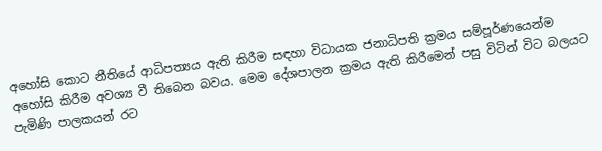අහෝසි කොට නීතියේ ආධිපත්‍යය ඇති කිරීම සඳහා විධායක ජනාධිපති ක්‍රමය සම්පූර්ණයෙන්ම අහෝසි කිරීම අවශ්‍ය වී තිබෙන බවය. මෙම දේශපාලන ක්‍රමය ඇති කිරීමෙන් පසු විටින් විට බලයට පැමිණි පාලකයන් රට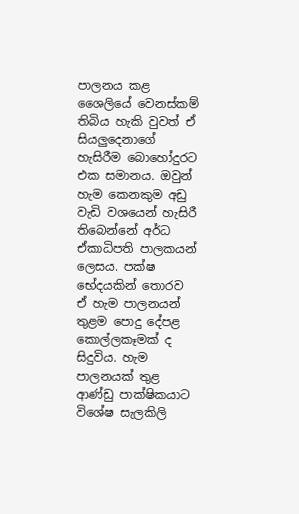පාලනය කළ ශෛලියේ වෙනස්කම් තිබිය හැකි වුවත් ඒ සියලුදෙනාගේ හැසිරීම බොහෝදුරට එක සමානය. ඔවුන් හැම කෙනකුම අඩු වැඩි වශයෙන් හැසිරී තිබෙන්නේ අර්ධ ඒකාධිපති පාලකයන් ලෙසය. පක්ෂ භේදයකින් තොරව ඒ හැම පාලනයන් තුළම පොදු දේපළ කොල්ලකෑමක් ද සිදුවිය. හැම පාලනයක් තුළ ආණ්ඩු පාක්ෂිකයාට විශේෂ සැලකිලි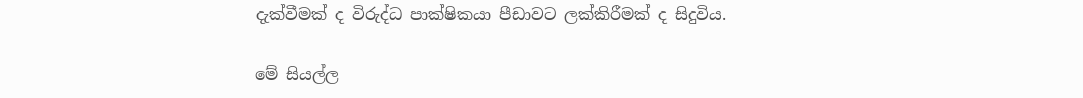දැක්වීමක් ද විරුද්ධ පාක්ෂිකයා පීඩාවට ලක්කිරීමක් ද සිදුවිය.

මේ සියල්ල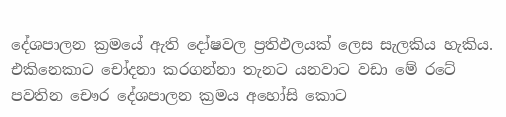දේශපාලන ක්‍රමයේ ඇති දෝෂවල ප්‍රතිඵලයක් ලෙස සැලකිය හැකිය. එකිනෙකාට චෝදනා කරගන්නා තැනට යනවාට වඩා මේ රටේ පවතින චෞර දේශපාලන ක්‍රමය අහෝසි කොට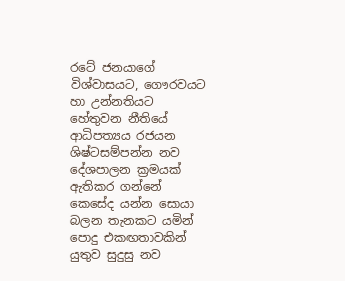රටේ ජනයාගේ විශ්වාසයට, ගෞරවයට හා උන්නතියට හේතුවන නීතියේ ආධිපත්‍යය රජයන ශිෂ්ටසම්පන්න නව දේශපාලන ක්‍රමයක් ඇතිකර ගන්නේ කෙසේද යන්න සොයා බලන තැනකට යමින් පොදු එකඟතාවකින් යුතුව සුදුසු නව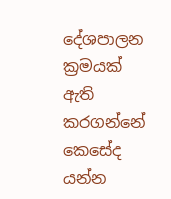දේශපාලන ක්‍රමයක් ඇති කරගන්නේ කෙසේද යන්න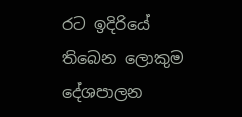රට ඉදිරියේ තිබෙන ලොකුම දේශපාලන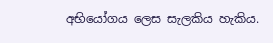අභියෝගය ලෙස සැලකිය හැකිය.